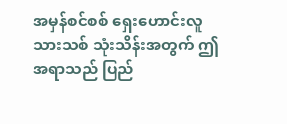အမှန်စင်စစ် ရှေးဟောင်းလူသားသစ် သုံးသိန်းအတွက် ဤအရာသည် ပြည်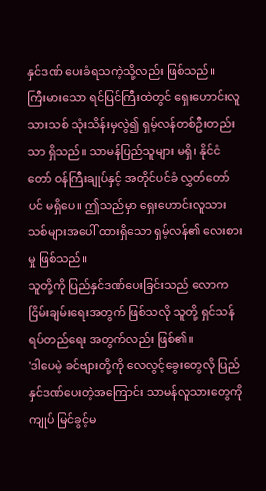နှင်ဒဏ် ပေးခံရသကဲ့သို့လည်း ဖြစ်သည်။
ကြီးမားသော ရင်ပြင်ကြီးထဲတွင် ရှေးဟောင်းလူသားသစ် သုံးသိန်းမှလွဲ၍ ရှမ့်လန်တစ်ဦးတည်းသာ ရှိသည်။ သာမန်ပြည်သူများ မရှိ၊ နိုင်ငံတော် ဝန်ကြီးချုပ်နှင့် အတိုင်ပင်ခံ လွှတ်တော်ပင် မရှိပေ။ ဤသည်မှာ ရှေးဟောင်းလူသားသစ်များအပေါ် ထားရှိသော ရှမ့်လန်၏ လေးစားမှု ဖြစ်သည်။
သူတို့ကို ပြည်နှင်ဒဏ်ပေးခြင်းသည် လောကငြိမ်းချမ်းရေးအတွက် ဖြစ်သလို သူတို့ ရှင်သန်ရပ်တည်ရေး အတွက်လည်း ဖြစ်၏။
'ဒါပေမဲ့ ခင်ဗျားတို့ကို လေလွင့်ခွေးတွေလို ပြည်နှင်ဒဏ်ပေးတဲ့အကြောင်း သာမန်လူသားတွေကို ကျုပ် မြင်ခွင့်မ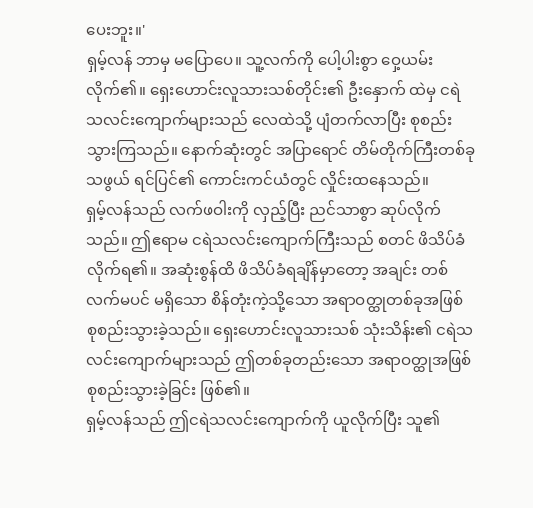ပေးဘူး။'
ရှမ့်လန် ဘာမှ မပြောပေ။ သူ့လက်ကို ပေါ့ပါးစွာ ဝှေ့ယမ်းလိုက်၏။ ရှေးဟောင်းလူသားသစ်တိုင်း၏ ဦးနှောက် ထဲမှ ငရဲသလင်းကျောက်များသည် လေထဲသို့ ပျံတက်လာပြီး စုစည်းသွားကြသည်။ နောက်ဆုံးတွင် အပြာရောင် တိမ်တိုက်ကြီးတစ်ခုသဖွယ် ရင်ပြင်၏ ကောင်းကင်ယံတွင် လှိုင်းထနေသည်။
ရှမ့်လန်သည် လက်ဖဝါးကို လှည့်ပြီး ညင်သာစွာ ဆုပ်လိုက်သည်။ ဤဧရာမ ငရဲသလင်းကျောက်ကြီးသည် စတင် ဖိသိပ်ခံလိုက်ရ၏။ အဆုံးစွန်ထိ ဖိသိပ်ခံရချိန်မှာတော့ အချင်း တစ်လက်မပင် မရှိသော စိန်တုံးကဲ့သို့သော အရာဝတ္ထုတစ်ခုအဖြစ် စုစည်းသွားခဲ့သည်။ ရှေးဟောင်းလူသားသစ် သုံးသိန်း၏ ငရဲသလင်းကျောက်များသည် ဤတစ်ခုတည်းသော အရာဝတ္ထုအဖြစ် စုစည်းသွားခဲ့ခြင်း ဖြစ်၏။
ရှမ့်လန်သည် ဤငရဲသလင်းကျောက်ကို ယူလိုက်ပြီး သူ၏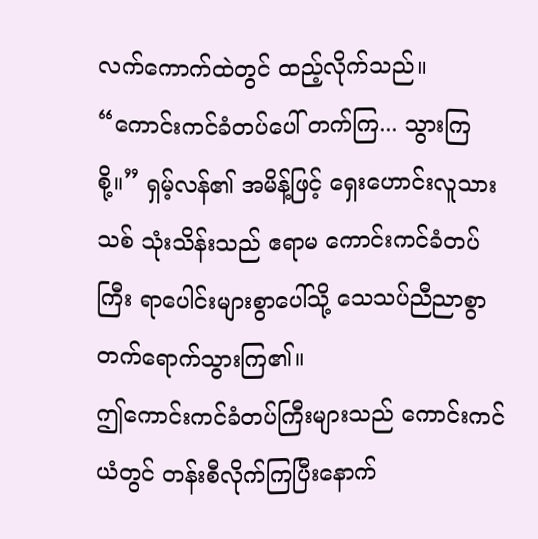လက်ကောက်ထဲတွင် ထည့်လိုက်သည်။
“ကောင်းကင်ခံတပ်ပေါ် တက်ကြ... သွားကြစို့။” ရှမ့်လန်၏ အမိန့်ဖြင့် ရှေးဟောင်းလူသားသစ် သုံးသိန်းသည် ဧရာမ ကောင်းကင်ခံတပ်ကြီး ရာပေါင်းများစွာပေါ်သို့ သေသပ်ညီညာစွာ တက်ရောက်သွားကြ၏။
ဤကောင်းကင်ခံတပ်ကြီးများသည် ကောင်းကင်ယံတွင် တန်းစီလိုက်ကြပြီးနောက်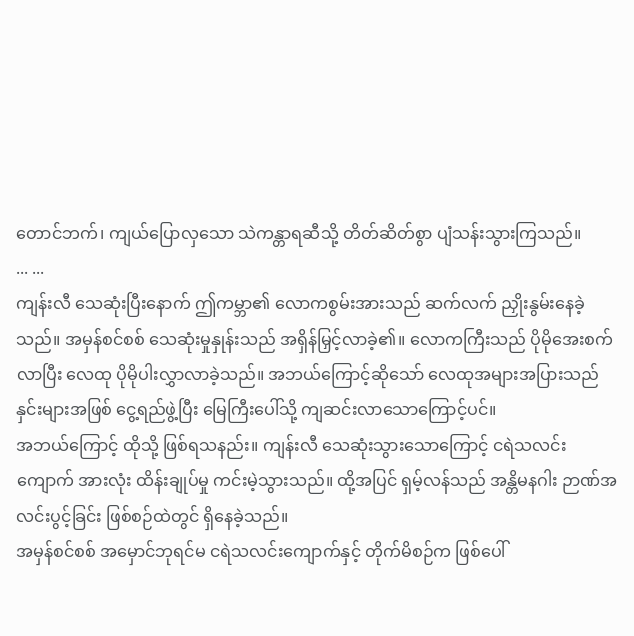တောင်ဘက်၊ ကျယ်ပြောလှသော သဲကန္တာရဆီသို့ တိတ်ဆိတ်စွာ ပျံသန်းသွားကြသည်။
... ...
ကျန်းလီ သေဆုံးပြီးနောက် ဤကမ္ဘာ၏ လောကစွမ်းအားသည် ဆက်လက် ညှိုးနွမ်းနေခဲ့သည်။ အမှန်စင်စစ် သေဆုံးမှုနှုန်းသည် အရှိန်မြှင့်လာခဲ့၏။ လောကကြီးသည် ပိုမိုအေးစက်လာပြီး လေထု ပိုမိုပါးလွှာလာခဲ့သည်။ အဘယ်ကြောင့်ဆိုသော် လေထုအများအပြားသည် နှင်းများအဖြစ် ငွေ့ရည်ဖွဲ့ပြီး မြေကြီးပေါ်သို့ ကျဆင်းလာသောကြောင့်ပင်။
အဘယ်ကြောင့် ထိုသို့ ဖြစ်ရသနည်း။ ကျန်းလီ သေဆုံးသွားသောကြောင့် ငရဲသလင်းကျောက် အားလုံး ထိန်းချုပ်မှု ကင်းမဲ့သွားသည်။ ထို့အပြင် ရှမ့်လန်သည် အန္တိမနဂါး ဉာဏ်အလင်းပွင့်ခြင်း ဖြစ်စဉ်ထဲတွင် ရှိနေခဲ့သည်။
အမှန်စင်စစ် အမှောင်ဘုရင်မ ငရဲသလင်းကျောက်နှင့် တိုက်မိစဉ်က ဖြစ်ပေါ်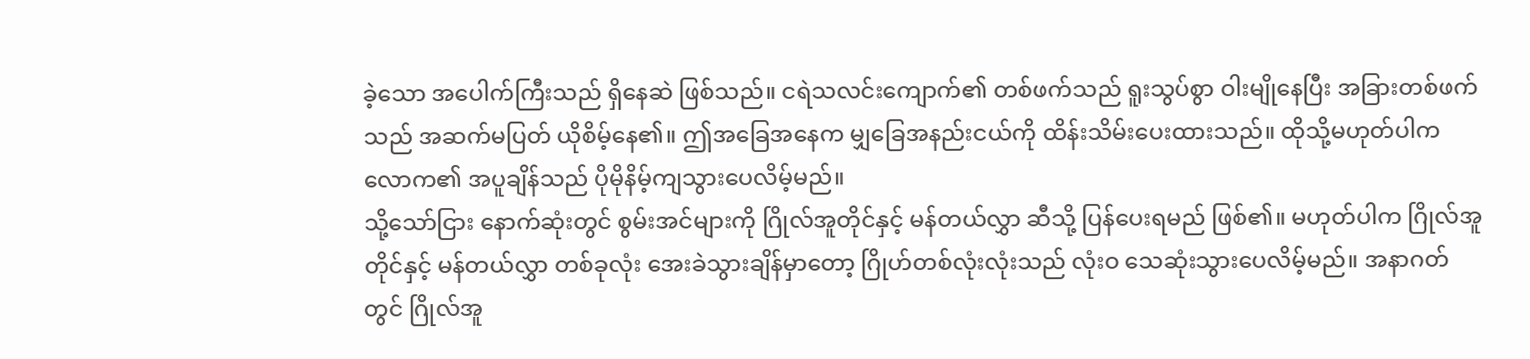ခဲ့သော အပေါက်ကြီးသည် ရှိနေဆဲ ဖြစ်သည်။ ငရဲသလင်းကျောက်၏ တစ်ဖက်သည် ရူးသွပ်စွာ ဝါးမျိုနေပြီး အခြားတစ်ဖက်သည် အဆက်မပြတ် ယိုစိမ့်နေ၏။ ဤအခြေအနေက မျှခြေအနည်းငယ်ကို ထိန်းသိမ်းပေးထားသည်။ ထိုသို့မဟုတ်ပါက လောက၏ အပူချိန်သည် ပိုမိုနိမ့်ကျသွားပေလိမ့်မည်။
သို့သော်ငြား နောက်ဆုံးတွင် စွမ်းအင်များကို ဂြိုလ်အူတိုင်နှင့် မန်တယ်လွှာ ဆီသို့ ပြန်ပေးရမည် ဖြစ်၏။ မဟုတ်ပါက ဂြိုလ်အူတိုင်နှင့် မန်တယ်လွှာ တစ်ခုလုံး အေးခဲသွားချိန်မှာတော့ ဂြိုဟ်တစ်လုံးလုံးသည် လုံးဝ သေဆုံးသွားပေလိမ့်မည်။ အနာဂတ်တွင် ဂြိုလ်အူ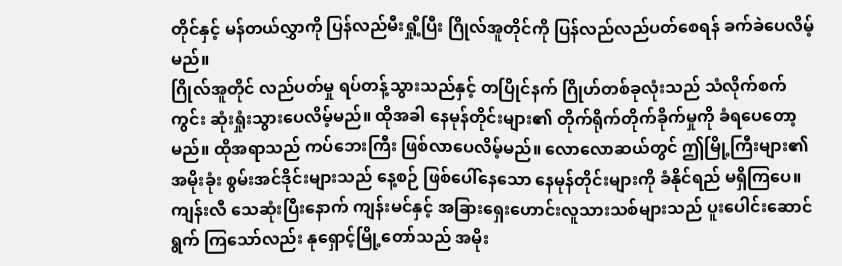တိုင်နှင့် မန်တယ်လွှာကို ပြန်လည်မီးရှို့ပြီး ဂြိုလ်အူတိုင်ကို ပြန်လည်လည်ပတ်စေရန် ခက်ခဲပေလိမ့်မည်။
ဂြိုလ်အူတိုင် လည်ပတ်မှု ရပ်တန့်သွားသည်နှင့် တပြိုင်နက် ဂြိုဟ်တစ်ခုလုံးသည် သံလိုက်စက်ကွင်း ဆုံးရှုံးသွားပေလိမ့်မည်။ ထိုအခါ နေမုန်တိုင်းများ၏ တိုက်ရိုက်တိုက်ခိုက်မှုကို ခံရပေတော့မည်။ ထိုအရာသည် ကပ်ဘေးကြီး ဖြစ်လာပေလိမ့်မည်။ လောလောဆယ်တွင် ဤမြို့ကြီးများ၏ အမိုးခုံး စွမ်းအင်ဒိုင်းများသည် နေ့စဉ် ဖြစ်ပေါ်နေသော နေမုန်တိုင်းများကို ခံနိုင်ရည် မရှိကြပေ။
ကျန်းလီ သေဆုံးပြီးနောက် ကျန်းမင်နှင့် အခြားရှေးဟောင်းလူသားသစ်များသည် ပူးပေါင်းဆောင်ရွက် ကြသော်လည်း နုရှောင့်မြို့တော်သည် အမိုး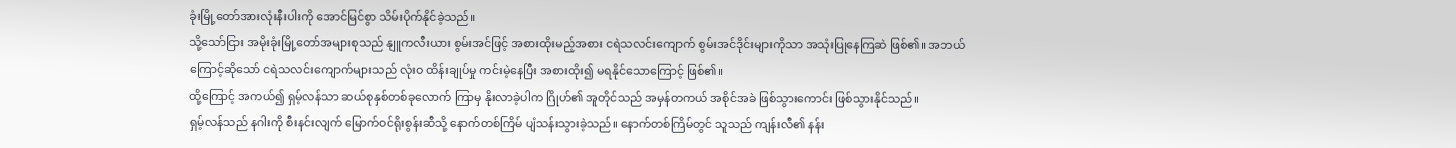ခုံးမြို့တော်အားလုံးနီးပါးကို အောင်မြင်စွာ သိမ်းပိုက်နိုင်ခဲ့သည်။
သို့သော်ငြား အမိုးခုံးမြို့တော်အများစုသည် နျူကလီးယား စွမ်းအင်ဖြင့် အစားထိုးမည့်အစား ငရဲသလင်းကျောက် စွမ်းအင်ဒိုင်းများကိုသာ အသုံးပြုနေကြဆဲ ဖြစ်၏။ အဘယ်ကြောင့်ဆိုသော် ငရဲသလင်းကျောက်များသည် လုံးဝ ထိန်းချုပ်မှု ကင်းမဲ့နေပြီး အစားထိုး၍ မရနိုင်သောကြောင့် ဖြစ်၏။
ထို့ကြောင့် အကယ်၍ ရှမ့်လန်သာ ဆယ်စုနှစ်တစ်ခုလောက် ကြာမှ နိုးလာခဲ့ပါက ဂြိုဟ်၏ အူတိုင်သည် အမှန်တကယ် အစိုင်အခဲ ဖြစ်သွားကောင်း ဖြစ်သွားနိုင်သည်။
ရှမ့်လန်သည် နဂါးကို စီးနင်းလျက် မြောက်ဝင်ရိုးစွန်းဆီသို့ နောက်တစ်ကြိမ် ပျံသန်းသွားခဲ့သည်။ နောက်တစ်ကြိမ်တွင် သူသည် ကျန်းလီ၏ နန်း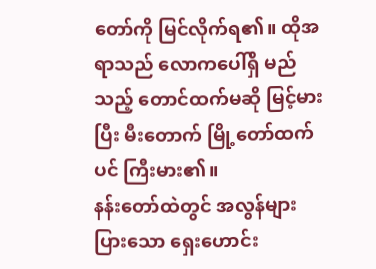တော်ကို မြင်လိုက်ရ၏။ ထိုအရာသည် လောကပေါ်ရှိ မည်သည့် တောင်ထက်မဆို မြင့်မားပြီး မီးတောက် မြို့တော်ထက်ပင် ကြီးမား၏။
နန်းတော်ထဲတွင် အလွန်များပြားသော ရှေးဟောင်း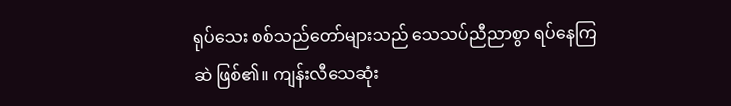ရုပ်သေး စစ်သည်တော်များသည် သေသပ်ညီညာစွာ ရပ်နေကြဆဲ ဖြစ်၏။ ကျန်းလီသေဆုံး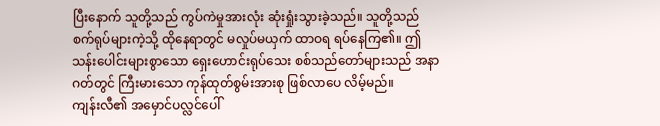ပြီးနောက် သူတို့သည် ကွပ်ကဲမှုအားလုံး ဆုံးရှုံးသွားခဲ့သည်။ သူတို့သည် စက်ရုပ်များကဲ့သို့ ထိုနေရာတွင် မလှုပ်မယှက် ထာဝရ ရပ်နေကြ၏။ ဤသန်းပေါင်းများစွာသော ရှေးဟောင်းရုပ်သေး စစ်သည်တော်များသည် အနာဂတ်တွင် ကြီးမားသော ကုန်ထုတ်စွမ်းအားစု ဖြစ်လာပေ လိမ့်မည်။
ကျန်းလီ၏ အမှောင်ပလ္လင်ပေါ်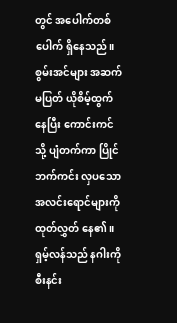တွင် အပေါက်တစ်ပေါက် ရှိနေသည်။ စွမ်းအင်များ အဆက်မပြတ် ယိုစိမ့်ထွက်နေပြီး ကောင်းကင်သို့ ပျံတက်ကာ ပြိုင်ဘက်ကင်း လှပသော အလင်းရောင်များကို ထုတ်လွှတ် နေ၏။
ရှမ့်လန်သည် နဂါးကို စီးနင်း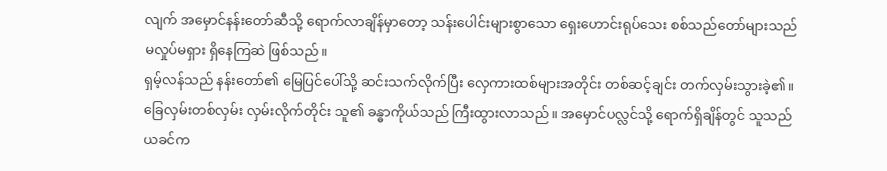လျက် အမှောင်နန်းတော်ဆီသို့ ရောက်လာချိန်မှာတော့ သန်းပေါင်းများစွာသော ရှေးဟောင်းရုပ်သေး စစ်သည်တော်များသည် မလှုပ်မရှား ရှိနေကြဆဲ ဖြစ်သည်။
ရှမ့်လန်သည် နန်းတော်၏ မြေပြင်ပေါ်သို့ ဆင်းသက်လိုက်ပြီး လှေကားထစ်များအတိုင်း တစ်ဆင့်ချင်း တက်လှမ်းသွားခဲ့၏။ ခြေလှမ်းတစ်လှမ်း လှမ်းလိုက်တိုင်း သူ၏ ခန္ဓာကိုယ်သည် ကြီးထွားလာသည်။ အမှောင်ပလ္လင်သို့ ရောက်ရှိချိန်တွင် သူသည် ယခင်က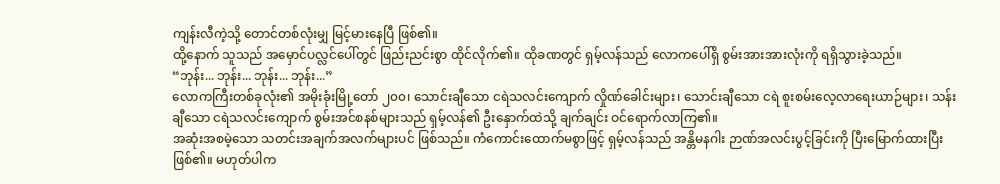ကျန်းလီကဲ့သို့ တောင်တစ်လုံးမျှ မြင့်မားနေပြီ ဖြစ်၏။
ထို့နောက် သူသည် အမှောင်ပလ္လင်ပေါ်တွင် ဖြည်းညင်းစွာ ထိုင်လိုက်၏။ ထိုခဏတွင် ရှမ့်လန်သည် လောကပေါ်ရှိ စွမ်းအားအားလုံးကို ရရှိသွားခဲ့သည်။
“ဘုန်း... ဘုန်း... ဘုန်း... ဘုန်း...”
လောကကြီးတစ်ခုလုံး၏ အမိုးခုံးမြို့တော် ၂၀၀၊ သောင်းချီသော ငရဲသလင်းကျောက် လှိုဏ်ခေါင်းများ၊ သောင်းချီသော ငရဲ စူးစမ်းလေ့လာရေးယာဉ်များ၊ သန်းချီသော ငရဲသလင်းကျောက် စွမ်းအင်စနစ်များသည် ရှမ့်လန်၏ ဦးနှောက်ထဲသို့ ချက်ချင်း ဝင်ရောက်လာကြ၏။
အဆုံးအစမဲ့သော သတင်းအချက်အလက်များပင် ဖြစ်သည်။ ကံကောင်းထောက်မစွာဖြင့် ရှမ့်လန်သည် အန္တိမနဂါး ဉာဏ်အလင်းပွင့်ခြင်းကို ပြီးမြောက်ထားပြီးဖြစ်၏။ မဟုတ်ပါက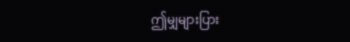ဤမျှများပြား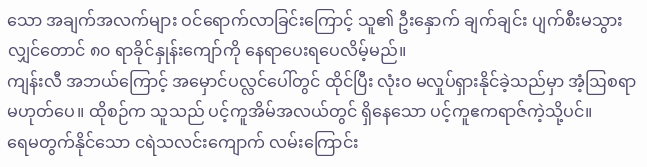သော အချက်အလက်များ ဝင်ရောက်လာခြင်းကြောင့် သူ၏ ဦးနှောက် ချက်ချင်း ပျက်စီးမသွားလျှင်တောင် ၈၀ ရာခိုင်နှုန်းကျော်ကို နေရာပေးရပေလိမ့်မည်။
ကျန်းလီ အဘယ်ကြောင့် အမှောင်ပလ္လင်ပေါ်တွင် ထိုင်ပြီး လုံးဝ မလှုပ်ရှားနိုင်ခဲ့သည်မှာ အံ့ဩစရာ မဟုတ်ပေ။ ထိုစဉ်က သူသည် ပင့်ကူအိမ်အလယ်တွင် ရှိနေသော ပင့်ကူဧကရာဇ်ကဲ့သို့ပင်။
ရေမတွက်နိုင်သော ငရဲသလင်းကျောက် လမ်းကြောင်း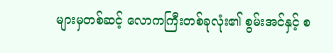များမှတစ်ဆင့် လောကကြီးတစ်ခုလုံး၏ စွမ်းအင်နှင့် စ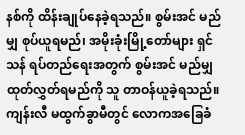နစ်ကို ထိန်းချုပ်နေခဲ့ရသည်။ စွမ်းအင် မည်မျှ စုပ်ယူရမည်၊ အမိုးခုံးမြို့တော်များ ရှင်သန် ရပ်တည်ရေးအတွက် စွမ်းအင် မည်မျှ ထုတ်လွှတ်ရမည်ကို သူ တာဝန်ယူခဲ့ရသည်။
ကျန်းလီ မထွက်ခွာမီတွင် လောကအခြေခံ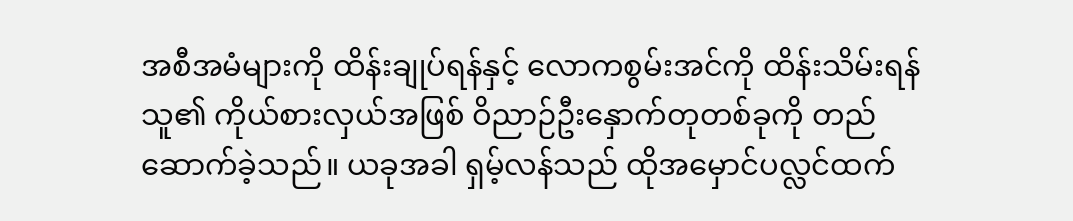အစီအမံများကို ထိန်းချုပ်ရန်နှင့် လောကစွမ်းအင်ကို ထိန်းသိမ်းရန် သူ၏ ကိုယ်စားလှယ်အဖြစ် ဝိညာဉ်ဦးနှောက်တုတစ်ခုကို တည်ဆောက်ခဲ့သည်။ ယခုအခါ ရှမ့်လန်သည် ထိုအမှောင်ပလ္လင်ထက်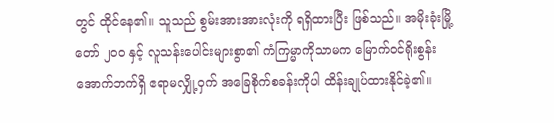တွင် ထိုင်နေ၏။ သူသည် စွမ်းအားအားလုံးကို ရရှိထားပြီး ဖြစ်သည်။ အမိုးခုံးမြို့တော် ၂၀၀ နှင့် လူသန်းပေါင်းများစွာ၏ ကံကြမ္မာကိုသာမက မြောက်ဝင်ရိုးစွန်း အောက်ဘက်ရှိ ဧရာမလျှို့ဝှက် အခြေစိုက်စခန်းကိုပါ ထိန်းချုပ်ထားနိုင်ခဲ့၏။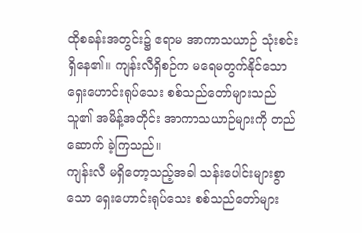ထိုစခန်းအတွင်း၌ ဧရာမ အာကာသယာဉ် သုံးစင်း ရှိနေ၏။ ကျန်းလီရှိစဉ်က မရေမတွက်နိုင်သော ရှေးဟောင်းရုပ်သေး စစ်သည်တော်များသည် သူ၏ အမိန့်အတိုင်း အာကာသယာဉ်များကို တည်ဆောက် ခဲ့ကြသည်။
ကျန်းလီ မရှိတော့သည့်အခါ သန်းပေါင်းများစွာသော ရှေးဟောင်းရုပ်သေး စစ်သည်တော်များ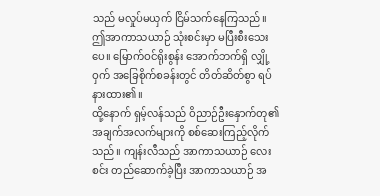သည် မလှုပ်မယှက် ငြိမ်သက်နေကြသည်။ ဤအာကာသယာဉ် သုံးစင်းမှာ မပြီးစီးသေးပေ။ မြောက်ဝင်ရိုးစွန်း အောက်ဘက်ရှိ လျှို့ဝှက် အခြေစိုက်စခန်းတွင် တိတ်ဆိတ်စွာ ရပ်နားထား၏။
ထို့နောက် ရှမ့်လန်သည် ဝိညာဉ်ဦးနှောက်တု၏ အချက်အလက်များကို စစ်ဆေးကြည့်လိုက်သည်။ ကျန်းလီသည် အာကာသယာဉ် လေးစင်း တည်ဆောက်ခဲ့ပြီး အာကာသယာဉ် အ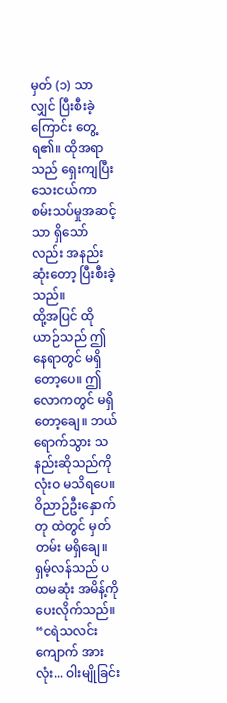မှတ် (၁) သာလျှင် ပြီးစီးခဲ့ကြောင်း တွေ့ရ၏။ ထိုအရာသည် ရှေးကျပြီး သေးငယ်ကာ စမ်းသပ်မှုအဆင့်သာ ရှိသော်လည်း အနည်းဆုံးတော့ ပြီးစီးခဲ့သည်။
ထို့အပြင် ထိုယာဉ်သည် ဤနေရာတွင် မရှိတော့ပေ။ ဤလောကတွင် မရှိတော့ချေ။ ဘယ်ရောက်သွား သနည်းဆိုသည်ကို လုံးဝ မသိရပေ။ ဝိညာဉ်ဦးနှောက်တု ထဲတွင် မှတ်တမ်း မရှိချေ။
ရှမ့်လန်သည် ပထမဆုံး အမိန့်ကို ပေးလိုက်သည်။
“ငရဲသလင်းကျောက် အားလုံး... ဝါးမျိုခြင်း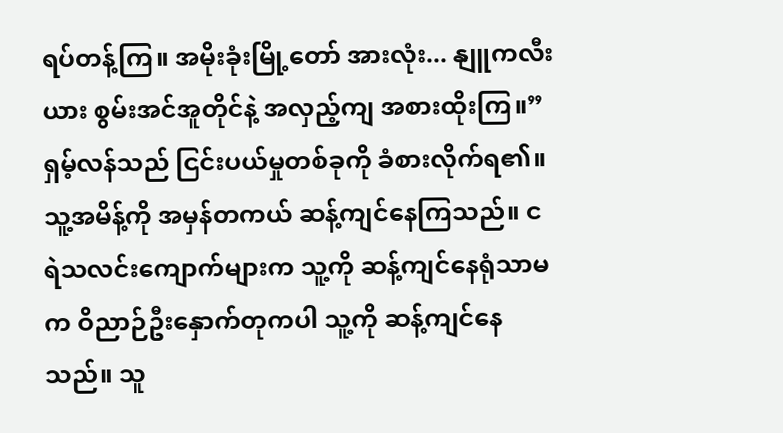ရပ်တန့်ကြ။ အမိုးခုံးမြို့တော် အားလုံး... နျူကလီးယား စွမ်းအင်အူတိုင်နဲ့ အလှည့်ကျ အစားထိုးကြ။”
ရှမ့်လန်သည် ငြင်းပယ်မှုတစ်ခုကို ခံစားလိုက်ရ၏။ သူ့အမိန့်ကို အမှန်တကယ် ဆန့်ကျင်နေကြသည်။ ငရဲသလင်းကျောက်များက သူ့ကို ဆန့်ကျင်နေရုံသာမက ဝိညာဉ်ဦးနှောက်တုကပါ သူ့ကို ဆန့်ကျင်နေသည်။ သူ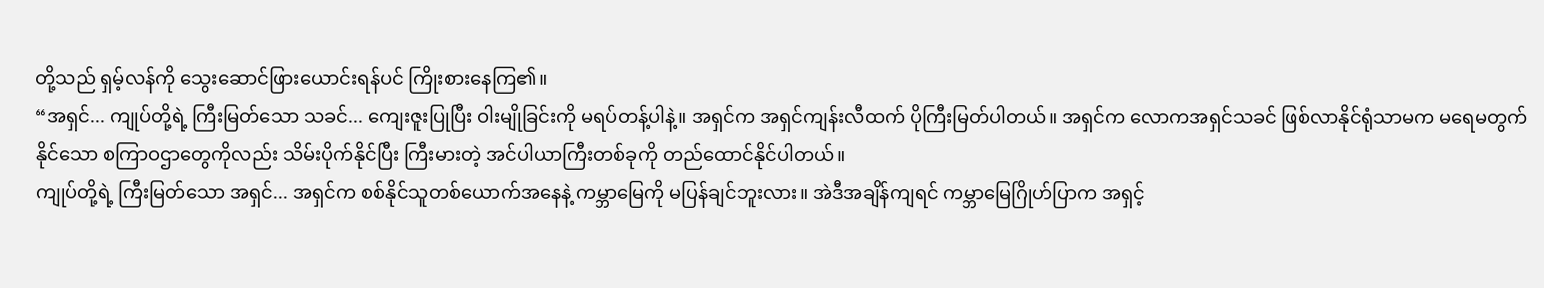တို့သည် ရှမ့်လန်ကို သွေးဆောင်ဖြားယောင်းရန်ပင် ကြိုးစားနေကြ၏။
“အရှင်... ကျုပ်တို့ရဲ့ ကြီးမြတ်သော သခင်... ကျေးဇူးပြုပြီး ဝါးမျိုခြင်းကို မရပ်တန့်ပါနဲ့။ အရှင်က အရှင်ကျန်းလီထက် ပိုကြီးမြတ်ပါတယ်။ အရှင်က လောကအရှင်သခင် ဖြစ်လာနိုင်ရုံသာမက မရေမတွက်နိုင်သော စကြာဝဌာတွေကိုလည်း သိမ်းပိုက်နိုင်ပြီး ကြီးမားတဲ့ အင်ပါယာကြီးတစ်ခုကို တည်ထောင်နိုင်ပါတယ်။
ကျုပ်တို့ရဲ့ ကြီးမြတ်သော အရှင်... အရှင်က စစ်နိုင်သူတစ်ယောက်အနေနဲ့ ကမ္ဘာမြေကို မပြန်ချင်ဘူးလား။ အဲဒီအချိန်ကျရင် ကမ္ဘာမြေဂြိုဟ်ပြာက အရှင့်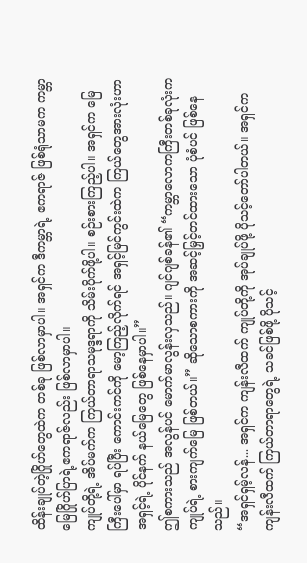ထိန်းချုပ်တဲ့ဂြိုဟ်တွေထဲက တစ်ခု ဖြစ်လာမှာပါ။ အရှင်က ဒီကမ္ဘာရဲ့ ဧကရာဇ် ဖြစ်ရုံသာမက ကမ္ဘာမြေဂြိုဟ်ပြာရဲ့ဧကရာဇ်လည်း ဖြစ်လာမှာပါ။
ကျုပ်တို့ရဲ့ အိပ်မက်က ကြယ်တာရာသမုဒ္ဒရာကို သိမ်းပိုက်ဖို့ပါ။ စဉ်းစားကြည့်ပါ။ အရှင်က မြေကြီးပေါ်မှာ ရပ်ပြီး ကောင်းကင်ကို မော့ကြည့်လိုက်ရင် အရှင့်မြင်ကွင်းထဲက ကြယ်တွေအားလုံးဟာ အရှင့်ရဲ့ ပိုင်နက် နယ်မြေတွေ ဖြစ်နေမှာပါ။”
ဤစကားသည် အလွန်ပင် မောက်မာလွန်းလှသည်။ ဂျင်ဂျစ်ခန်၏ “ကမ္ဘာလောကကြီးတစ်ခုလုံးက ကျုပ်ရဲ့ စားကျက်မြေ ဖြစ်တယ်။” ဆိုသောစကားကို အဆင့်မြှင့်တင်ထားသော ပုံစံပင် ဖြစ်နေသည်။
“အရှင်ရှမ့်လန်... အရှင်က ကျန်းလီထက် ကျုပ်တို့ကို အုပ်ချုပ်ဖို့ ပိုသင့်တော်ပါတယ်။ အရှင်က ကျန်းလီထက် ကြယ်တာရာတွေရဲ့ သခင်ဖြစ်ဖို့ ပိုသင့်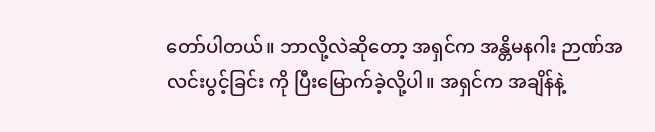တော်ပါတယ်။ ဘာလို့လဲဆိုတော့ အရှင်က အန္တိမနဂါး ဉာဏ်အလင်းပွင့်ခြင်း ကို ပြီးမြောက်ခဲ့လို့ပါ။ အရှင်က အချိန်နဲ့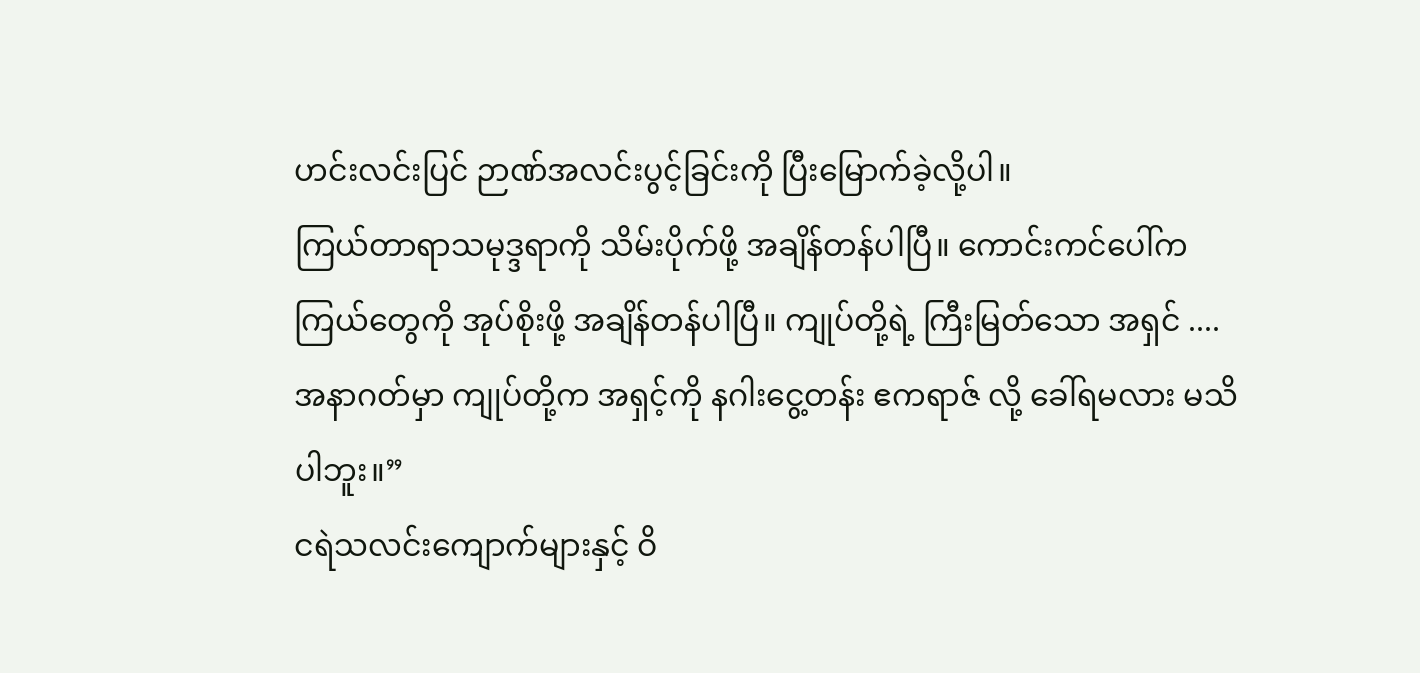ဟင်းလင်းပြင် ဉာဏ်အလင်းပွင့်ခြင်းကို ပြီးမြောက်ခဲ့လို့ပါ။
ကြယ်တာရာသမုဒ္ဒရာကို သိမ်းပိုက်ဖို့ အချိန်တန်ပါပြီ။ ကောင်းကင်ပေါ်က ကြယ်တွေကို အုပ်စိုးဖို့ အချိန်တန်ပါပြီ။ ကျုပ်တို့ရဲ့ ကြီးမြတ်သော အရှင် .... အနာဂတ်မှာ ကျုပ်တို့က အရှင့်ကို နဂါးငွေ့တန်း ဧကရာဇ် လို့ ခေါ်ရမလား မသိပါဘူး။”
ငရဲသလင်းကျောက်များနှင့် ဝိ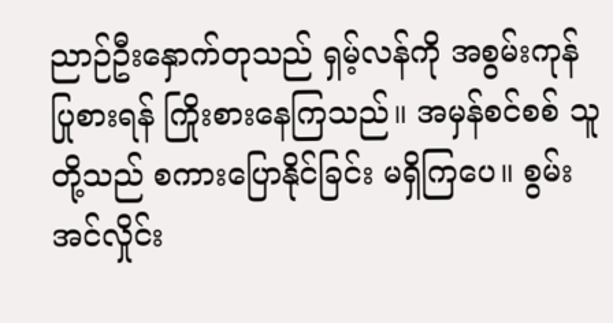ညာဉ်ဦးနှောက်တုသည် ရှမ့်လန်ကို အစွမ်းကုန် ပြုစားရန် ကြိုးစားနေကြသည်။ အမှန်စင်စစ် သူတို့သည် စကားပြောနိုင်ခြင်း မရှိကြပေ။ စွမ်းအင်လှိုင်း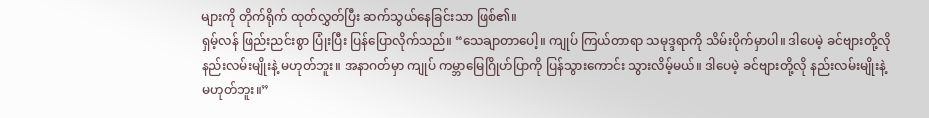များကို တိုက်ရိုက် ထုတ်လွှတ်ပြီး ဆက်သွယ်နေခြင်းသာ ဖြစ်၏။
ရှမ့်လန် ဖြည်းညင်းစွာ ပြုံးပြီး ပြန်ပြောလိုက်သည်။ “သေချာတာပေါ့။ ကျုပ် ကြယ်တာရာ သမုဒ္ဒရာကို သိမ်းပိုက်မှာပါ။ ဒါပေမဲ့ ခင်ဗျားတို့လို နည်းလမ်းမျိုးနဲ့ မဟုတ်ဘူး။ အနာဂတ်မှာ ကျုပ် ကမ္ဘာမြေဂြိုဟ်ပြာကို ပြန်သွားကောင်း သွားလိမ့်မယ်။ ဒါပေမဲ့ ခင်ဗျားတို့လို နည်းလမ်းမျိုးနဲ့ မဟုတ်ဘူး။”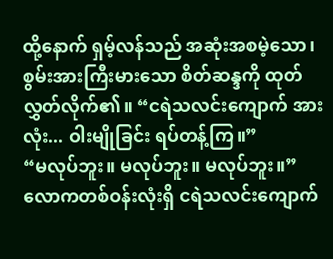ထို့နောက် ရှမ့်လန်သည် အဆုံးအစမဲ့သော၊ စွမ်းအားကြီးမားသော စိတ်ဆန္ဒကို ထုတ်လွှတ်လိုက်၏။ “ငရဲသလင်းကျောက် အားလုံး... ဝါးမျိုခြင်း ရပ်တန့်ကြ။”
“မလုပ်ဘူး။ မလုပ်ဘူး။ မလုပ်ဘူး။”
လောကတစ်ဝန်းလုံးရှိ ငရဲသလင်းကျောက်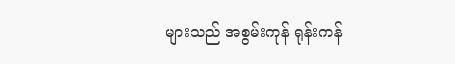များသည် အစွမ်းကုန် ရုန်းကန်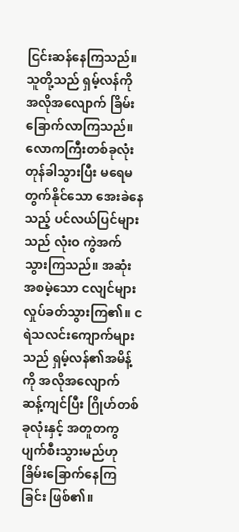ငြင်းဆန်နေကြသည်။ သူတို့သည် ရှမ့်လန်ကို အလိုအလျောက် ခြိမ်းခြောက်လာကြသည်။
လောကကြီးတစ်ခုလုံး တုန်ခါသွားပြီး မရေမတွက်နိုင်သော အေးခဲနေသည့် ပင်လယ်ပြင်များသည် လုံးဝ ကွဲအက်သွားကြသည်။ အဆုံးအစမဲ့သော ငလျင်များ လှုပ်ခတ်သွားကြ၏။ ငရဲသလင်းကျောက်များသည် ရှမ့်လန်၏အမိန့်ကို အလိုအလျောက် ဆန့်ကျင်ပြီး ဂြိုဟ်တစ်ခုလုံးနှင့် အတူတကွ ပျက်စီးသွားမည်ဟု ခြိမ်းခြောက်နေကြခြင်း ဖြစ်၏။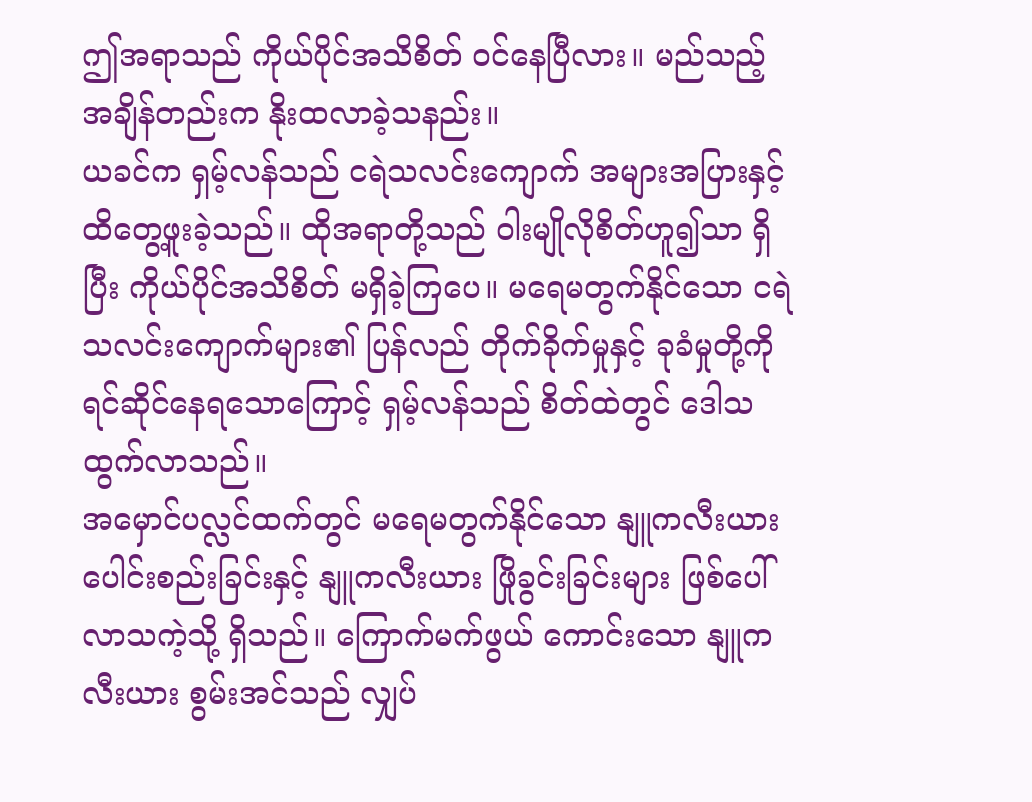ဤအရာသည် ကိုယ်ပိုင်အသိစိတ် ဝင်နေပြီလား။ မည်သည့်အချိန်တည်းက နိုးထလာခဲ့သနည်း။
ယခင်က ရှမ့်လန်သည် ငရဲသလင်းကျောက် အများအပြားနှင့် ထိတွေ့ဖူးခဲ့သည်။ ထိုအရာတို့သည် ဝါးမျိုလိုစိတ်ဟူ၍သာ ရှိပြီး ကိုယ်ပိုင်အသိစိတ် မရှိခဲ့ကြပေ။ မရေမတွက်နိုင်သော ငရဲသလင်းကျောက်များ၏ ပြန်လည် တိုက်ခိုက်မှုနှင့် ခုခံမှုတို့ကို ရင်ဆိုင်နေရသောကြောင့် ရှမ့်လန်သည် စိတ်ထဲတွင် ဒေါသထွက်လာသည်။
အမှောင်ပလ္လင်ထက်တွင် မရေမတွက်နိုင်သော နျူကလီးယား ပေါင်းစည်းခြင်းနှင့် နျူကလီးယား ဖြိုခွင်းခြင်းများ ဖြစ်ပေါ်လာသကဲ့သို့ ရှိသည်။ ကြောက်မက်ဖွယ် ကောင်းသော နျူကလီးယား စွမ်းအင်သည် လျှပ်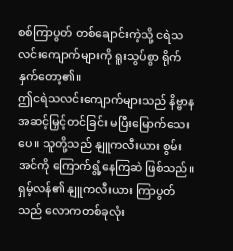စစ်ကြာပွတ် တစ်ချောင်းကဲ့သို့ ငရဲသလင်းကျောက်များကို ရူးသွပ်စွာ ရိုက်နှက်တော့၏။
ဤငရဲသလင်းကျောက်များသည် နိဗ္ဗာနအဆင့်မြှင့်တင်ခြင်း မပြီးမြောက်သေးပေ။ သူတို့သည် နျူကလီးယား စွမ်းအင်ကို ကြောက်ရွံ့နေကြဆဲ ဖြစ်သည်။ ရှမ့်လန်၏ နျူကလီးယား ကြာပွတ်သည် လောကတစ်ခုလုံး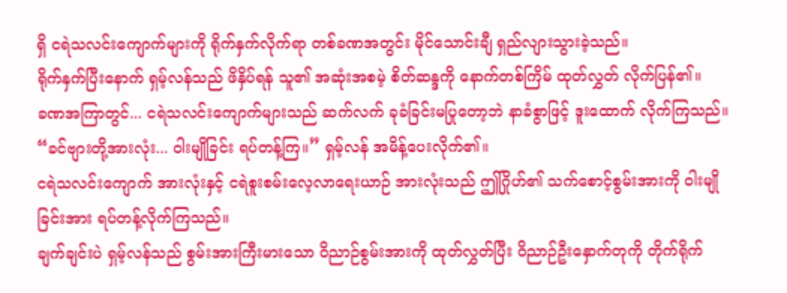ရှိ ငရဲသလင်းကျောက်များကို ရိုက်နှက်လိုက်ရာ တစ်ခဏအတွင်း မိုင်သောင်းချီ ရှည်လျားသွားခဲ့သည်။
ရိုက်နှက်ပြီးနောက် ရှမ့်လန်သည် ဖိနှိပ်ရန် သူ၏ အဆုံးအစမဲ့ စိတ်ဆန္ဒကို နောက်တစ်ကြိမ် ထုတ်လွှတ် လိုက်ပြန်၏။
ခဏအကြာတွင်... ငရဲသလင်းကျောက်များသည် ဆက်လက် ခုခံခြင်းမပြုတော့ဘဲ နာခံစွာဖြင့် ဒူးထောက် လိုက်ကြသည်။
“ခင်ဗျားတို့အားလုံး... ဝါးမျိုခြင်း ရပ်တန့်ကြ။” ရှမ့်လန် အမိန့်ပေးလိုက်၏။
ငရဲသလင်းကျောက် အားလုံးနှင့် ငရဲစူးစမ်းလေ့လာရေးယာဉ် အားလုံးသည် ဤဂြိုဟ်၏ သက်စောင့်စွမ်းအားကို ဝါးမျိုခြင်းအား ရပ်တန့်လိုက်ကြသည်။
ချက်ချင်းပဲ ရှမ့်လန်သည် စွမ်းအားကြီးမားသော ဝိညာဉ်စွမ်းအားကို ထုတ်လွှတ်ပြီး ဝိညာဉ်ဦးနှောက်တုကို တိုက်ရိုက်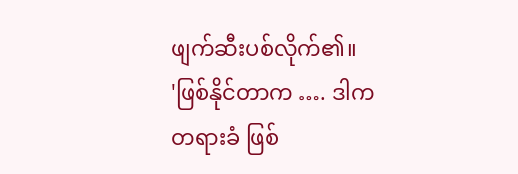ဖျက်ဆီးပစ်လိုက်၏။
'ဖြစ်နိုင်တာက …. ဒါက တရားခံ ဖြစ်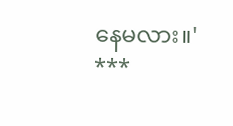နေမလား။'
***